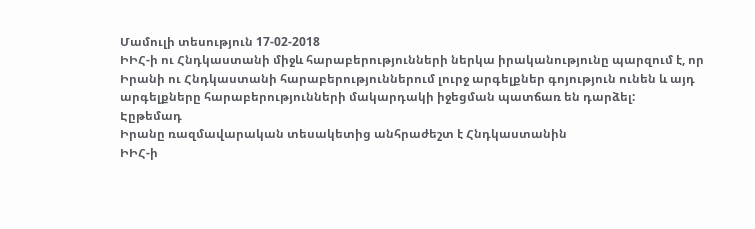Մամուլի տեսություն 17-02-2018
ԻԻՀ-ի ու Հնդկաստանի միջև հարաբերությունների ներկա իրականությունը պարզում է, որ Իրանի ու Հնդկաստանի հարաբերություններում լուրջ արգելքներ գոյություն ունեն և այդ արգելքները հարաբերությունների մակարդակի իջեցման պատճառ են դարձել:
Էըթեմադ
Իրանը ռազմավարական տեսակետից անհրաժեշտ է Հնդկաստանին
ԻԻՀ-ի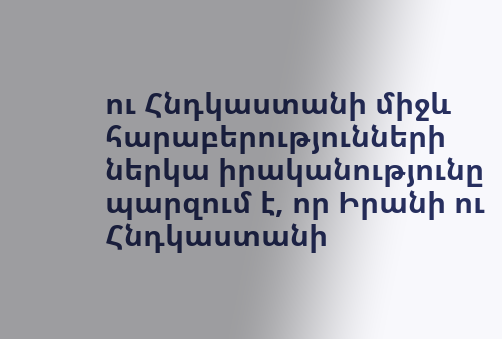ու Հնդկաստանի միջև հարաբերությունների ներկա իրականությունը պարզում է, որ Իրանի ու Հնդկաստանի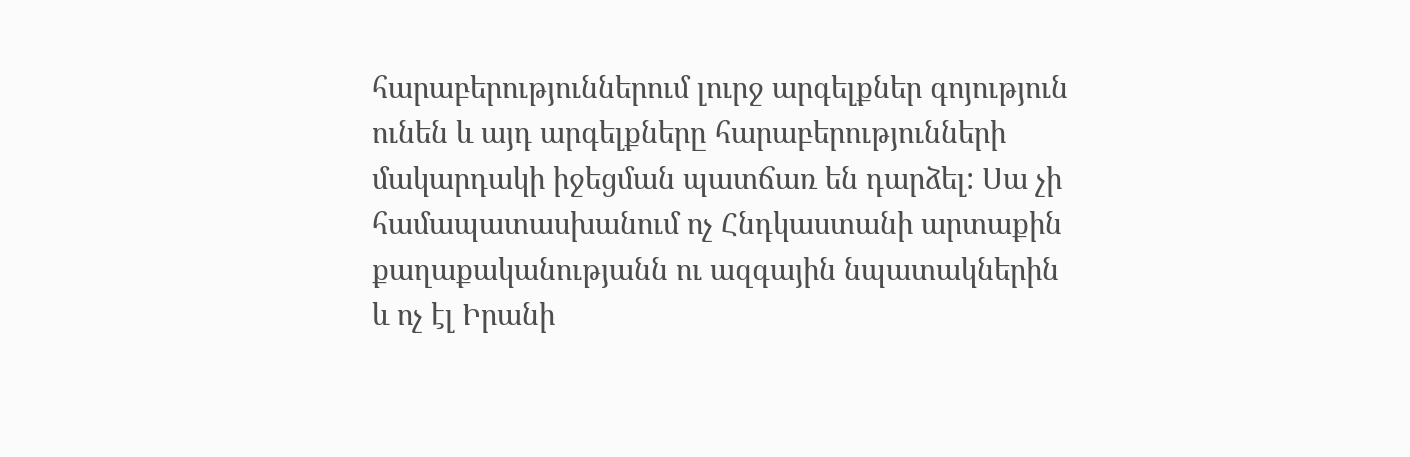հարաբերություններում լուրջ արգելքներ գոյություն ունեն և այդ արգելքները հարաբերությունների մակարդակի իջեցման պատճառ են դարձել: Սա չի համապատասխանում ոչ Հնդկաստանի արտաքին քաղաքականությանն ու ազգային նպատակներին և ոչ էլ Իրանի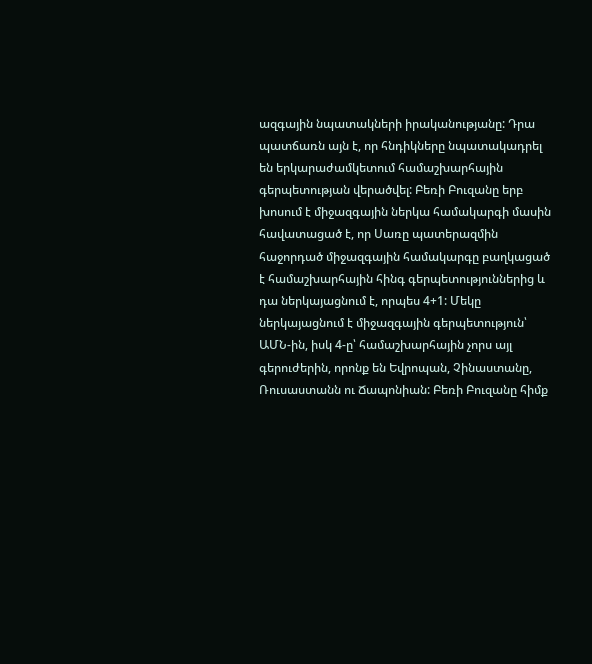ազգային նպատակների իրականությանը: Դրա պատճառն այն է, որ հնդիկները նպատակադրել են երկարաժամկետում համաշխարհային գերպետության վերածվել: Բեռի Բուզանը երբ խոսում է միջազգային ներկա համակարգի մասին հավատացած է, որ Սառը պատերազմին հաջորդած միջազգային համակարգը բաղկացած է համաշխարհային հինգ գերպետություններից և դա ներկայացնում է, որպես 4+1: Մեկը ներկայացնում է միջազգային գերպետություն՝ ԱՄՆ-ին, իսկ 4-ը՝ համաշխարհային չորս այլ գերուժերին, որոնք են Եվրոպան, Չինաստանը, Ռուսաստանն ու Ճապոնիան: Բեռի Բուզանը հիմք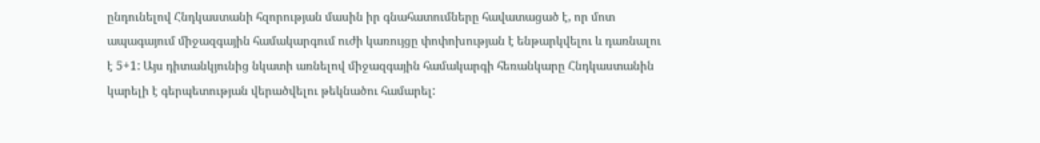ընդունելով Հնդկաստանի հզորության մասին իր գնահատումները հավատացած է, որ մոտ ապագայում միջազգային համակարգում ուժի կառույցը փոփոխության է ենթարկվելու և դառնալու է 5+1: Այս դիտանկյունից նկատի առնելով միջազգային համակարգի հեռանկարը Հնդկաստանին կարելի է գերպետության վերածվելու թեկնածու համարել: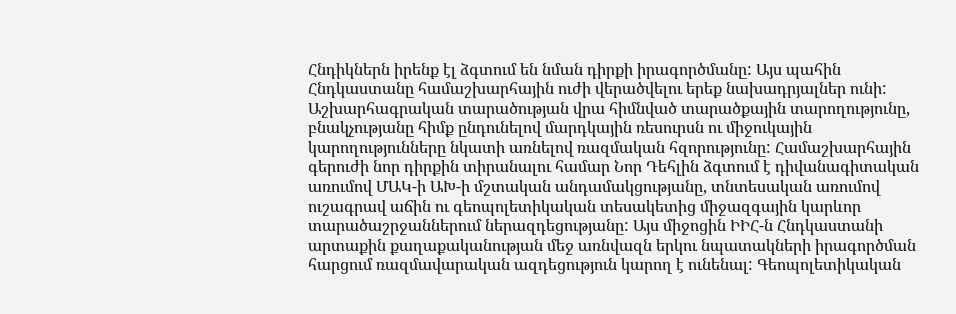Հնդիկներն իրենք էլ ձգտում են նման դիրքի իրագործմանը: Այս պահին Հնդկաստանը համաշխարհային ուժի վերածվելու երեք նախադրյալներ ունի: Աշխարհագրական տարածության վրա հիմնված տարածքային տարողությունը, բնակչությանը հիմք ընդունելով մարդկային ռեսուրսն ու միջուկային կարողությունները նկատի առնելով ռազմական հզորությունը: Համաշխարհային գերուժի նոր դիրքին տիրանալու համար Նոր Դեհլին ձգտում է դիվանագիտական առումով ՄԱԿ-ի ԱԽ-ի մշտական անդամակցությանը, տնտեսական առումով ուշագրավ աճին ու գեոպոլետիկական տեսակետից միջազգային կարևոր տարածաշրջաններում ներազդեցությանը: Այս միջոցին ԻԻՀ-ն Հնդկաստանի արտաքին քաղաքականության մեջ առնվազն երկու նպատակների իրագործման հարցում ռազմավարական ազդեցություն կարող է ունենալ: Գեոպոլետիկական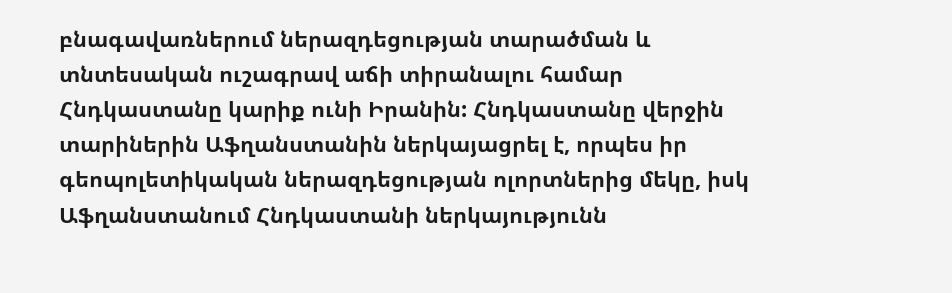բնագավառներում ներազդեցության տարածման և տնտեսական ուշագրավ աճի տիրանալու համար Հնդկաստանը կարիք ունի Իրանին: Հնդկաստանը վերջին տարիներին Աֆղանստանին ներկայացրել է, որպես իր գեոպոլետիկական ներազդեցության ոլորտներից մեկը, իսկ Աֆղանստանում Հնդկաստանի ներկայությունն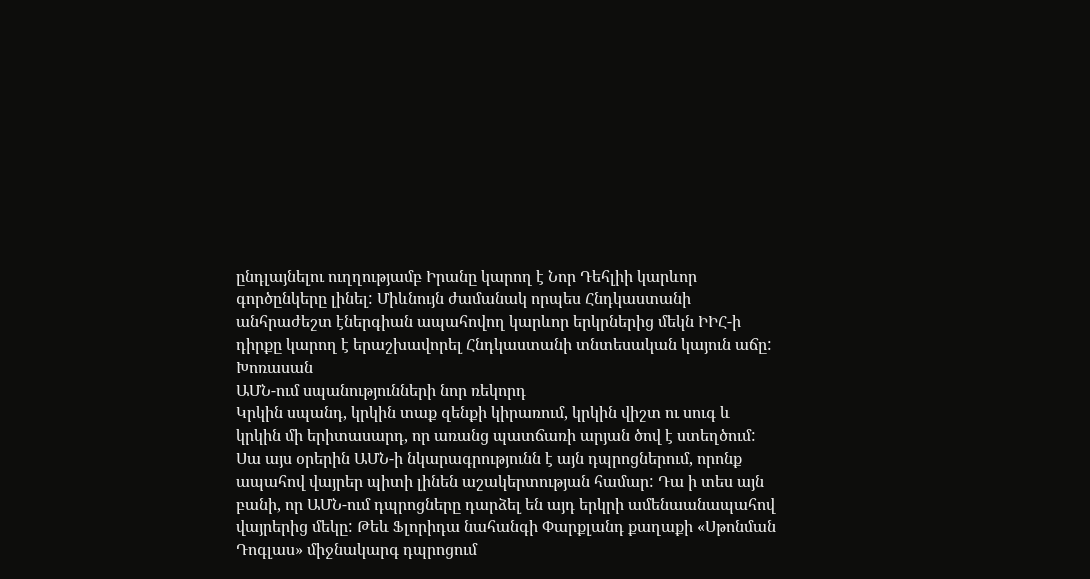ընդլայնելու ուղղությամբ Իրանը կարող է Նոր Դեհլիի կարևոր գործընկերը լինել: Միևնույն ժամանակ որպես Հնդկաստանի անհրաժեշտ էներգիան ապահովող կարևոր երկրներից մեկն ԻԻՀ-ի դիրքը կարող է երաշխավորել Հնդկաստանի տնտեսական կայուն աճը:
Խոռասան
ԱՄՆ-ում սպանությունների նոր ռեկորդ
Կրկին սպանդ, կրկին տաք զենքի կիրառում, կրկին վիշտ ու սուգ և կրկին մի երիտասարդ, որ առանց պատճառի արյան ծով է ստեղծում: Սա այս օրերին ԱՄՆ-ի նկարագրությունն է այն դպրոցներում, որոնք ապահով վայրեր պիտի լինեն աշակերտության համար: Դա ի տես այն բանի, որ ԱՄՆ-ում դպրոցները դարձել են այդ երկրի ամենաանապահով վայրերից մեկը: Թեև Ֆլորիդա նահանգի Փարքլանդ քաղաքի «Սթոնման Դոգլաս» միջնակարգ դպրոցում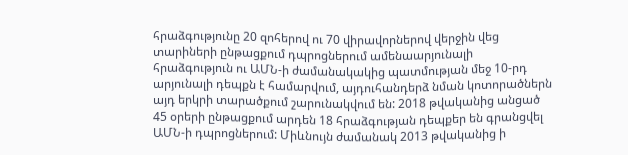հրաձգությունը 20 զոհերով ու 70 վիրավորներով վերջին վեց տարիների ընթացքում դպրոցներում ամենաարյունալի հրաձգություն ու ԱՄՆ-ի ժամանակակից պատմության մեջ 10-րդ արյունալի դեպքն է համարվում, այդուհանդերձ նման կոտորածներն այդ երկրի տարածքում շարունակվում են: 2018 թվականից անցած 45 օրերի ընթացքում արդեն 18 հրաձգության դեպքեր են գրանցվել ԱՄՆ-ի դպրոցներում: Միևնույն ժամանակ 2013 թվականից ի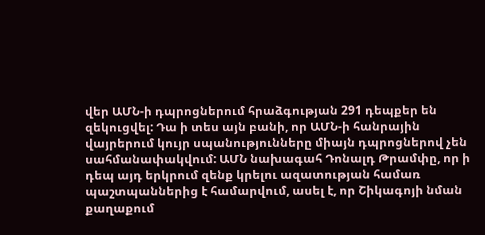վեր ԱՄՆ-ի դպրոցներում հրաձգության 291 դեպքեր են զեկուցվել: Դա ի տես այն բանի, որ ԱՄՆ-ի հանրային վայրերում կույր սպանությունները միայն դպրոցներով չեն սահմանափակվում: ԱՄՆ նախագահ Դոնալդ Թրամփը, որ ի դեպ այդ երկրում զենք կրելու ազատության համառ պաշտպաններից է համարվում, ասել է, որ Շիկագոյի նման քաղաքում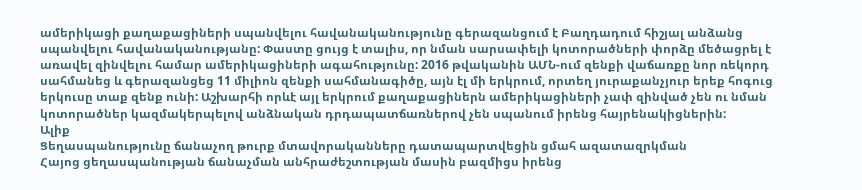ամերիկացի քաղաքացիների սպանվելու հավանականությունը գերազանցում է Բաղդադում հիշյալ անձանց սպանվելու հավանականությանը: Փաստը ցույց է տալիս, որ նման սարսափելի կոտորածների փորձը մեծացրել է առավել զինվելու համար ամերիկացիների ագահությունը: 2016 թվականին ԱՄՆ-ում զենքի վաճառքը նոր ռեկորդ սահմանեց և գերազանցեց 11 միլիոն զենքի սահմանագիծը, այն էլ մի երկրում, որտեղ յուրաքանչյուր երեք հոգուց երկուսը տաք զենք ունի: Աշխարհի որևէ այլ երկրում քաղաքացիներն ամերիկացիների չափ զինված չեն ու նման կոտորածներ կազմակերպելով անձնական դրդապատճառներով չեն սպանում իրենց հայրենակիցներին:
Ալիք
Ցեղասպանությունը ճանաչող թուրք մտավորականները դատապարտվեցին ցմահ ազատազրկման
Հայոց ցեղասպանության ճանաչման անհրաժեշտության մասին բազմիցս իրենց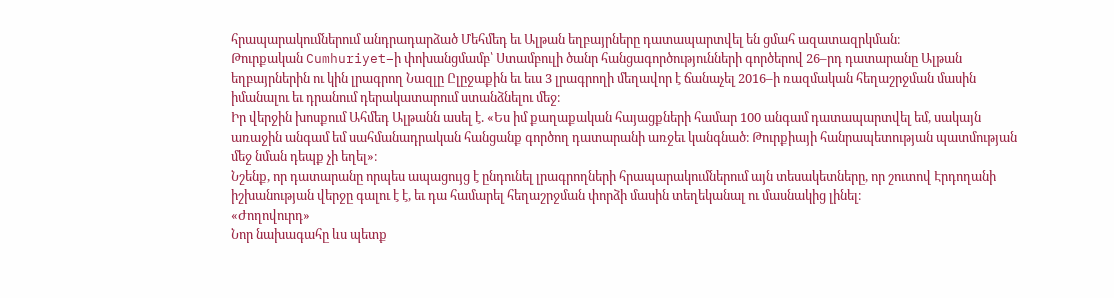հրապարակումներում անդրադարձած Մեհմեդ եւ Ալթան եղբայրները դատապարտվել են ցմահ ազատազրկման։
Թուրքական Cumhuriyet–ի փոխանցմամբ՝ Ստամբուլի ծանր հանցագործությունների գործերով 26–րդ դատարանը Ալթան եղբայրներին ու կին լրագրող Նազլը Ըլըջաքին եւ եւս 3 լրագրողի մեղավոր է ճանաչել 2016–ի ռազմական հեղաշրջման մասին իմանալու եւ դրանում դերակատարում ստանձնելու մեջ։
Իր վերջին խոսքում Ահմեդ Ալթանն ասել է. «Ես իմ քաղաքական հայացքների համար 100 անգամ դատապարտվել եմ, սակայն առաջին անգամ եմ սահմանադրական հանցանք գործող դատարանի առջեւ կանգնած։ Թուրքիայի հանրապետության պատմության մեջ նման դեպք չի եղել»։
Նշենք, որ դատարանը որպես ապացույց է ընդունել լրագրողների հրապարակումներում այն տեսակետները, որ շուտով Էրդողանի իշխանության վերջը գալու է է, եւ դա համարել հեղաշրջման փորձի մասին տեղեկանալ ու մասնակից լինել։
«Ժողովուրդ»
Նոր նախագահը ևս պետք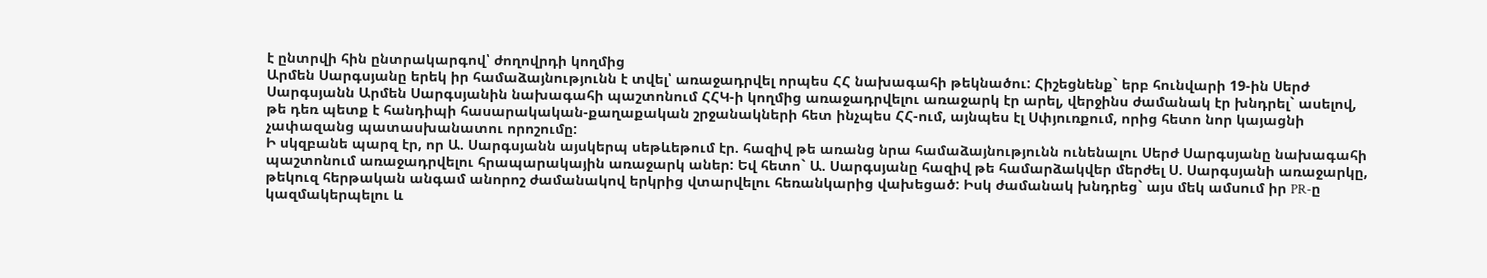է ընտրվի հին ընտրակարգով՝ ժողովրդի կողմից
Արմեն Սարգսյանը երեկ իր համաձայնությունն է տվել՝ առաջադրվել որպես ՀՀ նախագահի թեկնածու: Հիշեցնենք` երբ հունվարի 19-ին Սերժ Սարգսյանն Արմեն Սարգսյանին նախագահի պաշտոնում ՀՀԿ-ի կողմից առաջադրվելու առաջարկ էր արել, վերջինս ժամանակ էր խնդրել` ասելով, թե դեռ պետք է հանդիպի հասարակական-քաղաքական շրջանակների հետ ինչպես ՀՀ-ում, այնպես էլ Սփյուռքում, որից հետո նոր կայացնի չափազանց պատասխանատու որոշումը:
Ի սկզբանե պարզ էր, որ Ա. Սարգսյանն այսկերպ սեթևեթում էր. հազիվ թե առանց նրա համաձայնությունն ունենալու Սերժ Սարգսյանը նախագահի պաշտոնում առաջադրվելու հրապարակային առաջարկ աներ: Եվ հետո` Ա. Սարգսյանը հազիվ թե համարձակվեր մերժել Ս. Սարգսյանի առաջարկը, թեկուզ հերթական անգամ անորոշ ժամանակով երկրից վտարվելու հեռանկարից վախեցած: Իսկ ժամանակ խնդրեց` այս մեկ ամսում իր PR-ը կազմակերպելու և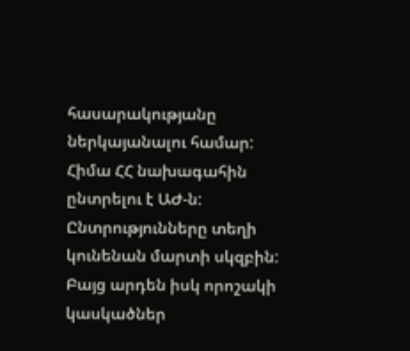հասարակությանը ներկայանալու համար:
Հիմա ՀՀ նախագահին ընտրելու է ԱԺ-ն: Ընտրությունները տեղի կունենան մարտի սկզբին: Բայց արդեն իսկ որոշակի կասկածներ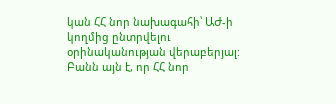կան ՀՀ նոր նախագահի՝ ԱԺ-ի կողմից ընտրվելու օրինականության վերաբերյալ: Բանն այն է, որ ՀՀ նոր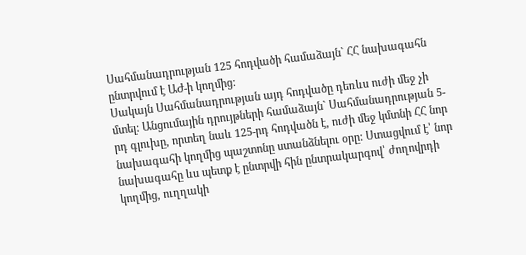Սահմանադրության 125 հոդվածի համաձայն` ՀՀ նախագահն ընտրվում է ԱԺ-ի կողմից:
Սակայն Սահմանադրության այդ հոդվածը դեռևս ուժի մեջ չի մտել: Անցումային դրույթների համաձայն` Սահմանադրության 5-րդ գլուխը, որտեղ նաև 125-րդ հոդվածն է, ուժի մեջ կմտնի ՀՀ նոր նախագահի կողմից պաշտոնը ստանձնելու օրը: Ստացվում է՝ նոր նախագահը ևս պետք է ընտրվի հին ընտրակարգով՝ ժողովրդի կողմից, ուղղակի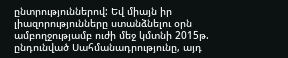ընտրություններով: Եվ միայն իր լիազորությունները ստանձնելու օրն ամբողջությամբ ուժի մեջ կմտնի 2015թ. ընդունված Սահմանադրությունը, այդ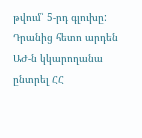թվում՝ 5-րդ գլուխը: Դրանից հետո արդեն ԱԺ-ն կկարողանա ընտրել ՀՀ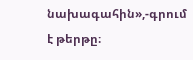նախագահին»,-գրում է թերթը։